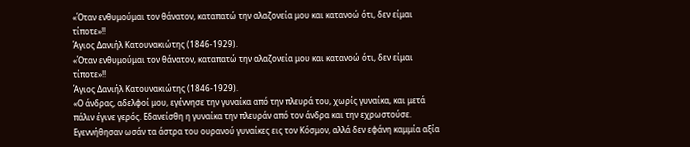«Όταν ενθυμούμαι τον θάνατον, καταπατώ την αλαζονεία μου και κατανοώ ότι, δεν είμαι τίποτε»!!
Άγιος Δανιήλ Κατουνακιώτης (1846-1929).
«Όταν ενθυμούμαι τον θάνατον, καταπατώ την αλαζονεία μου και κατανοώ ότι, δεν είμαι τίποτε»!!
Άγιος Δανιήλ Κατουνακιώτης (1846-1929).
«Ο άνδρας, αδελφοί μου, εγέννησε την γυναίκα από την πλευρά του, χωρίς γυναίκα, και μετά πάλιν έγινε γερός. Εδανείσθη η γυναίκα την πλευράν από τον άνδρα και την εχρωστούσε. Εγεννήθησαν ωσάν τα άστρα του ουρανού γυναίκες εις τον Κόσμον, αλλά δεν εφάνη καμμία αξία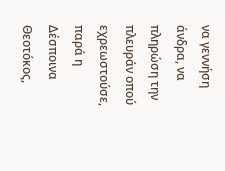να γεννήση άνδρα, να πληρώση την πλευράν οπού εχρεωστούσε, παρά η Δέσποινα Θεοτόκος,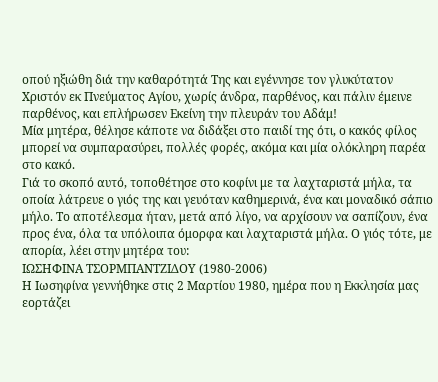οπού ηξιώθη διά την καθαρότητά Της και εγέννησε τον γλυκύτατον Χριστόν εκ Πνεύματος Αγίου, χωρίς άνδρα, παρθένος, και πάλιν έμεινε παρθένος, και επλήρωσεν Εκείνη την πλευράν του Αδάμ!
Μία μητέρα, θέλησε κάποτε να διδάξει στο παιδί της ότι, ο κακός φίλος μπορεί να συμπαρασύρει, πολλές φορές, ακόμα και μία ολόκληρη παρέα στο κακό.
Γιά το σκοπό αυτό, τοποθέτησε στο κοφίνι με τα λαχταριστά μήλα, τα οποία λάτρευε ο γιός της και γευόταν καθημερινά, ένα και μοναδικό σάπιο μήλο. Το αποτέλεσμα ήταν, μετά από λίγο, να αρχίσουν να σαπίζουν, ένα προς ένα, όλα τα υπόλοιπα όμορφα και λαχταριστά μήλα. Ο γιός τότε, με απορία, λέει στην μητέρα του:
ΙΩΣΗΦΙΝΑ ΤΣΟΡΜΠΑΝΤΖΙΔΟΥ (1980-2006)
Η Ιωσηφίνα γεννήθηκε στις 2 Μαρτίου 1980, ημέρα που η Εκκλησία μας εορτάζει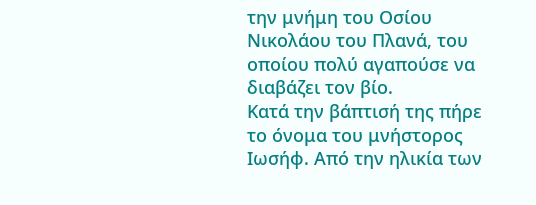την μνήμη του Οσίου Νικολάου του Πλανά, του οποίου πολύ αγαπούσε να διαβάζει τον βίο.
Κατά την βάπτισή της πήρε το όνομα του μνήστορος Ιωσήφ. Από την ηλικία των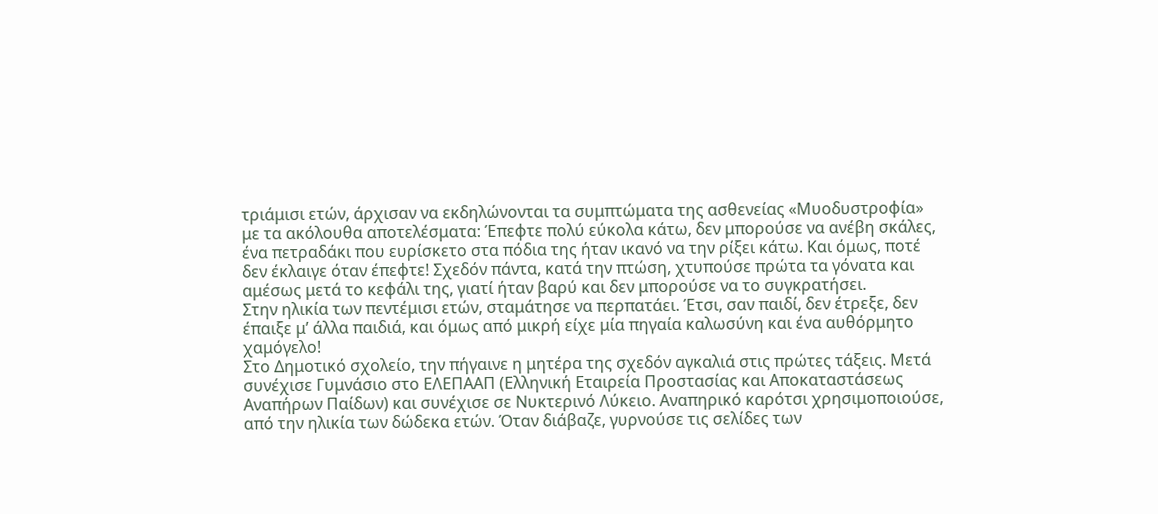τριάμισι ετών, άρχισαν να εκδηλώνονται τα συμπτώματα της ασθενείας «Μυοδυστροφία» με τα ακόλουθα αποτελέσματα: Έπεφτε πολύ εύκολα κάτω, δεν μπορούσε να ανέβη σκάλες, ένα πετραδάκι που ευρίσκετο στα πόδια της ήταν ικανό να την ρίξει κάτω. Και όμως, ποτέ δεν έκλαιγε όταν έπεφτε! Σχεδόν πάντα, κατά την πτώση, χτυπούσε πρώτα τα γόνατα και αμέσως μετά το κεφάλι της, γιατί ήταν βαρύ και δεν μπορούσε να το συγκρατήσει.
Στην ηλικία των πεντέμισι ετών, σταμάτησε να περπατάει. Έτσι, σαν παιδί, δεν έτρεξε, δεν έπαιξε μ’ άλλα παιδιά, και όμως από μικρή είχε μία πηγαία καλωσύνη και ένα αυθόρμητο χαμόγελο!
Στο Δημοτικό σχολείο, την πήγαινε η μητέρα της σχεδόν αγκαλιά στις πρώτες τάξεις. Μετά συνέχισε Γυμνάσιο στο ΕΛΕΠΑΑΠ (Ελληνική Εταιρεία Προστασίας και Αποκαταστάσεως Αναπήρων Παίδων) και συνέχισε σε Νυκτερινό Λύκειο. Αναπηρικό καρότσι χρησιμοποιούσε, από την ηλικία των δώδεκα ετών. Όταν διάβαζε, γυρνούσε τις σελίδες των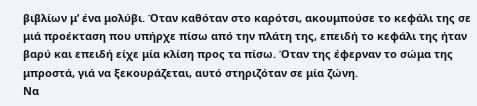βιβλίων μ’ ένα μολύβι. Όταν καθόταν στο καρότσι, ακουμπούσε το κεφάλι της σε μιά προέκταση που υπήρχε πίσω από την πλάτη της, επειδή το κεφάλι της ήταν βαρύ και επειδή είχε μία κλίση προς τα πίσω. Όταν της έφερναν το σώμα της μπροστά, γιά να ξεκουράζεται, αυτό στηριζόταν σε μία ζώνη.
Να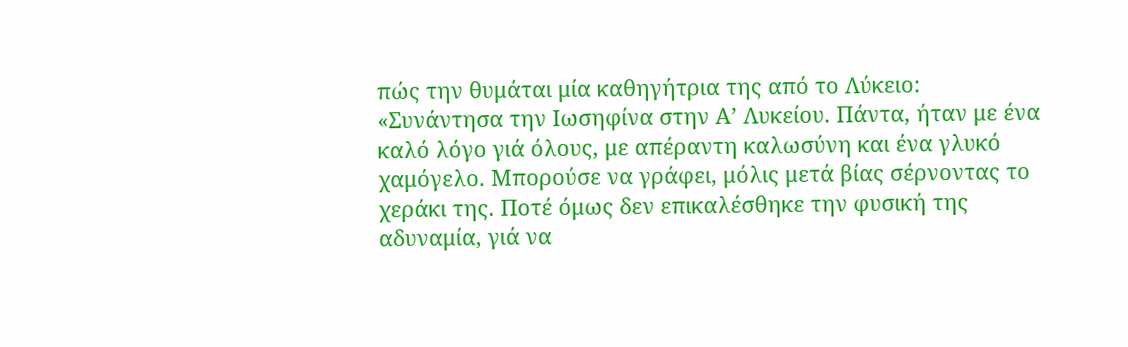πώς την θυμάται μία καθηγήτρια της από το Λύκειο:
«Συνάντησα την Ιωσηφίνα στην Α’ Λυκείου. Πάντα, ήταν με ένα καλό λόγο γιά όλους, με απέραντη καλωσύνη και ένα γλυκό χαμόγελο. Μπορούσε να γράφει, μόλις μετά βίας σέρνοντας το χεράκι της. Ποτέ όμως δεν επικαλέσθηκε την φυσική της αδυναμία, γιά να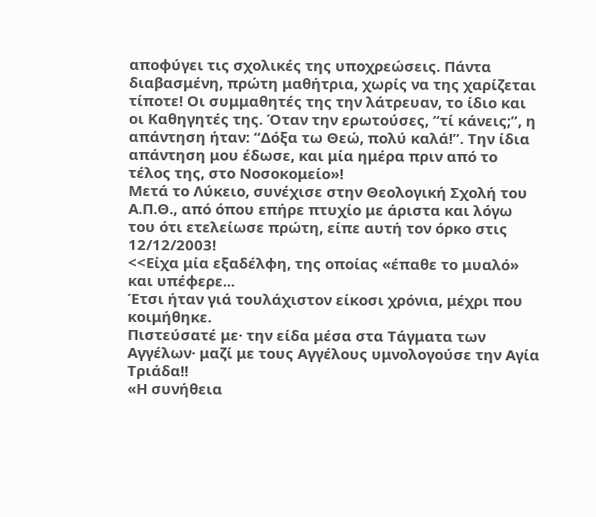αποφύγει τις σχολικές της υποχρεώσεις. Πάντα διαβασμένη, πρώτη μαθήτρια, χωρίς να της χαρίζεται τίποτε! Οι συμμαθητές της την λάτρευαν, το ίδιο και οι Καθηγητές της. Όταν την ερωτούσες, “τί κάνεις;”, η απάντηση ήταν: “Δόξα τω Θεώ, πολύ καλά!”. Την ίδια απάντηση μου έδωσε, και μία ημέρα πριν από το τέλος της, στο Νοσοκομείο»!
Μετά το Λύκειο, συνέχισε στην Θεολογική Σχολή του Α.Π.Θ., από όπου επήρε πτυχίο με άριστα και λόγω του ότι ετελείωσε πρώτη, είπε αυτή τον όρκο στις 12/12/2003!
<<Είχα μία εξαδέλφη, της οποίας «έπαθε το μυαλό» και υπέφερε...
Έτσι ήταν γιά τουλάχιστον είκοσι χρόνια, μέχρι που κοιμήθηκε.
Πιστεύσατέ με· την είδα μέσα στα Τάγματα των Αγγέλων· μαζί με τους Αγγέλους υμνολογούσε την Αγία Τριάδα!!
«Η συνήθεια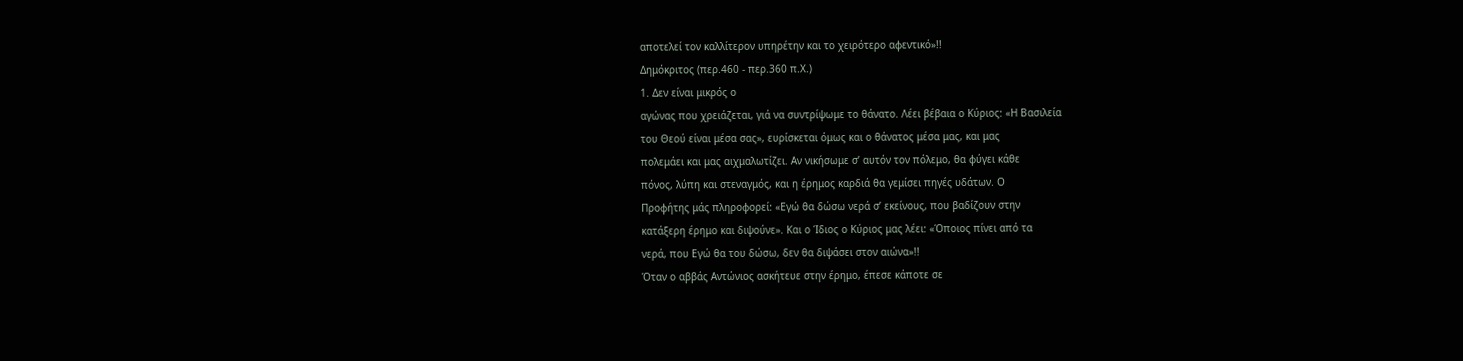αποτελεί τον καλλίτερον υπηρέτην και το χειρότερο αφεντικό»!!
Δημόκριτος (περ.460 - περ.360 π.Χ.)
1. Δεν είναι μικρός ο
αγώνας που χρειάζεται, γιά να συντρίψωμε το θάνατο. Λέει βέβαια ο Κύριος: «Η Βασιλεία
του Θεού είναι μέσα σας», ευρίσκεται όμως και ο θάνατος μέσα μας, και μας
πολεμάει και μας αιχμαλωτίζει. Αν νικήσωμε σ’ αυτόν τον πόλεμο, θα φύγει κάθε
πόνος, λύπη και στεναγμός, και η έρημος καρδιά θα γεμίσει πηγές υδάτων. Ο
Προφήτης μάς πληροφορεί: «Εγώ θα δώσω νερά σ’ εκείνους, που βαδίζουν στην
κατάξερη έρημο και διψούνε». Και ο Ίδιος ο Κύριος μας λέει: «Όποιος πίνει από τα
νερά, που Εγώ θα του δώσω, δεν θα διψάσει στον αιώνα»!!
Όταν ο αββάς Αντώνιος ασκήτευε στην έρημο, έπεσε κάποτε σε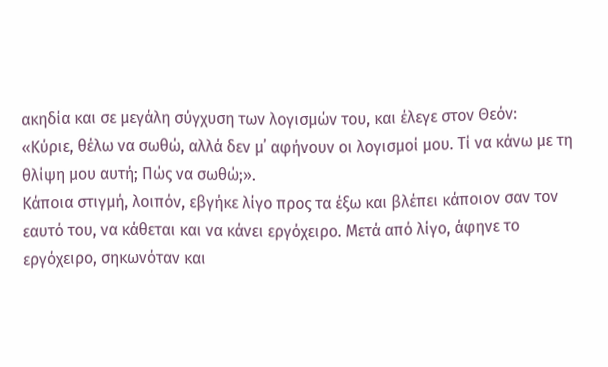ακηδία και σε μεγάλη σύγχυση των λογισμών του, και έλεγε στον Θεόν:
«Κύριε, θέλω να σωθώ, αλλά δεν μ᾿ αφήνουν οι λογισμοί μου. Τί να κάνω με τη θλίψη μου αυτή; Πώς να σωθώ;».
Κάποια στιγμή, λοιπόν, εβγήκε λίγο προς τα έξω και βλέπει κάποιον σαν τον εαυτό του, να κάθεται και να κάνει εργόχειρο. Μετά από λίγο, άφηνε το εργόχειρο, σηκωνόταν και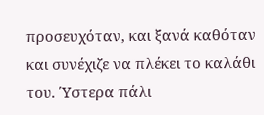προσευχόταν, και ξανά καθόταν και συνέχιζε να πλέκει το καλάθι του. Ύστερα πάλι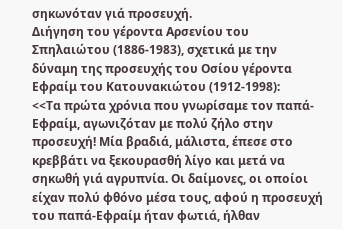σηκωνόταν γιά προσευχή.
Διήγηση του γέροντα Αρσενίου του Σπηλαιώτου (1886-1983), σχετικά με την δύναμη της προσευχής του Οσίου γέροντα Εφραίμ του Κατουνακιώτου (1912-1998):
<<Τα πρώτα χρόνια που γνωρίσαμε τον παπά-Εφραίμ, αγωνιζόταν με πολύ ζήλο στην προσευχή! Μία βραδιά, μάλιστα, έπεσε στο κρεββάτι να ξεκουρασθή λίγο και μετά να σηκωθή γιά αγρυπνία. Οι δαίμονες, οι οποίοι είχαν πολύ φθόνο μέσα τους, αφού η προσευχή του παπά-Εφραίμ ήταν φωτιά, ήλθαν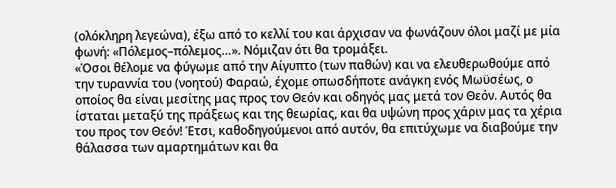(ολόκληρη λεγεώνα), έξω από το κελλί του και άρχισαν να φωνάζουν όλοι μαζί με μία φωνή: «Πόλεμος–πόλεμος…». Νόμιζαν ότι θα τρομάξει.
«Όσοι θέλομε να φύγωμε από την Αίγυπτο (των παθών) και να ελευθερωθούμε από την τυραννία του (νοητού) Φαραώ, έχομε οπωσδήποτε ανάγκη ενός Μωϋσέως, ο οποίος θα είναι μεσίτης μας προς τον Θεόν και οδηγός μας μετά τον Θεόν. Αυτός θα ίσταται μεταξύ της πράξεως και της θεωρίας, και θα υψώνη προς χάριν μας τα χέρια του προς τον Θεόν! Έτσι, καθοδηγούμενοι από αυτόν, θα επιτύχωμε να διαβούμε την θάλασσα των αμαρτημάτων και θα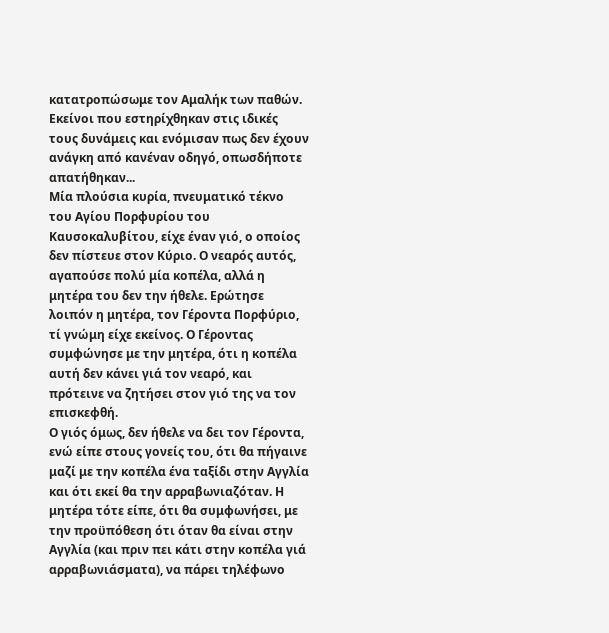κατατροπώσωμε τον Αμαλήκ των παθών. Εκείνοι που εστηρίχθηκαν στις ιδικές τους δυνάμεις και ενόμισαν πως δεν έχουν ανάγκη από κανέναν οδηγό, οπωσδήποτε απατήθηκαν...
Μία πλούσια κυρία, πνευματικό τέκνο του Αγίου Πορφυρίου του Καυσοκαλυβίτου, είχε έναν γιό, ο οποίος δεν πίστευε στον Κύριο. Ο νεαρός αυτός, αγαπούσε πολύ μία κοπέλα, αλλά η μητέρα του δεν την ήθελε. Ερώτησε λοιπόν η μητέρα, τον Γέροντα Πορφύριο, τί γνώμη είχε εκείνος. Ο Γέροντας συμφώνησε με την μητέρα, ότι η κοπέλα αυτή δεν κάνει γιά τον νεαρό, και πρότεινε να ζητήσει στον γιό της να τον επισκεφθή.
Ο γιός όμως, δεν ήθελε να δει τον Γέροντα, ενώ είπε στους γονείς του, ότι θα πήγαινε μαζί με την κοπέλα ένα ταξίδι στην Αγγλία και ότι εκεί θα την αρραβωνιαζόταν. Η μητέρα τότε είπε, ότι θα συμφωνήσει, με την προϋπόθεση ότι όταν θα είναι στην Αγγλία (και πριν πει κάτι στην κοπέλα γιά αρραβωνιάσματα), να πάρει τηλέφωνο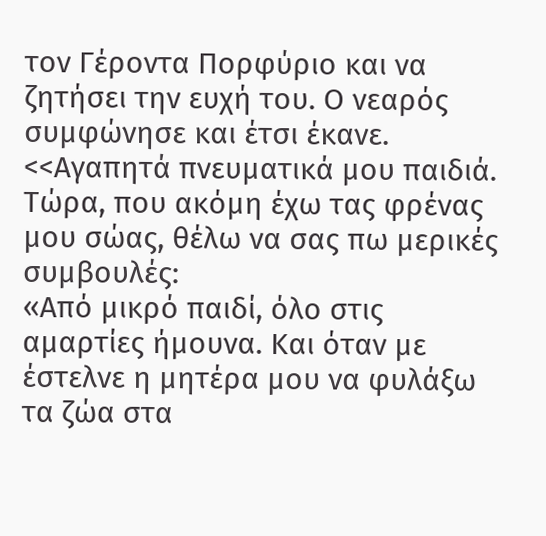τον Γέροντα Πορφύριο και να ζητήσει την ευχή του. Ο νεαρός συμφώνησε και έτσι έκανε.
<<Αγαπητά πνευματικά μου παιδιά. Τώρα, που ακόμη έχω τας φρένας μου σώας, θέλω να σας πω μερικές συμβουλές:
«Από μικρό παιδί, όλο στις αμαρτίες ήμουνα. Και όταν με έστελνε η μητέρα μου να φυλάξω τα ζώα στα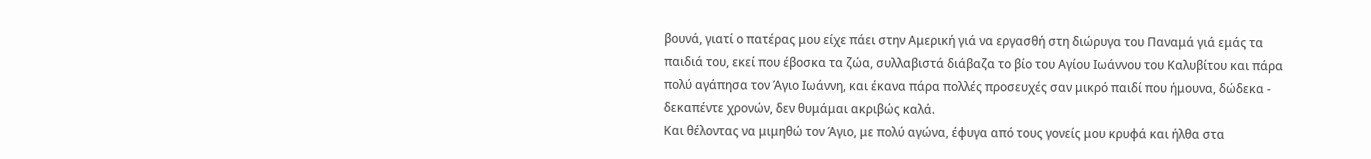βουνά, γιατί ο πατέρας μου είχε πάει στην Αμερική γιά να εργασθή στη διώρυγα του Παναμά γιά εμάς τα παιδιά του, εκεί που έβοσκα τα ζώα, συλλαβιστά διάβαζα το βίο του Αγίου Ιωάννου του Καλυβίτου και πάρα πολύ αγάπησα τον Άγιο Ιωάννη, και έκανα πάρα πολλές προσευχές σαν μικρό παιδί που ήμουνα, δώδεκα - δεκαπέντε χρονών, δεν θυμάμαι ακριβώς καλά.
Και θέλοντας να μιμηθώ τον Άγιο, με πολύ αγώνα, έφυγα από τους γονείς μου κρυφά και ήλθα στα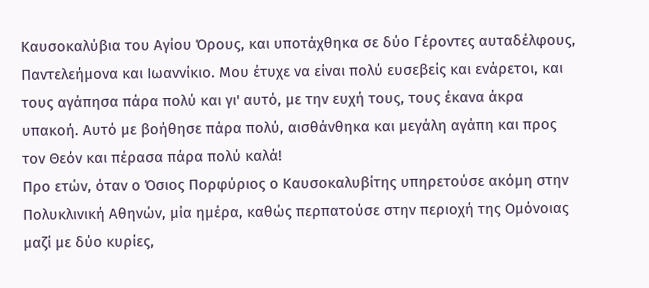Καυσοκαλύβια του Αγίου Όρους, και υποτάχθηκα σε δύο Γέροντες αυταδέλφους, Παντελεήμονα και Ιωαννίκιο. Μου έτυχε να είναι πολύ ευσεβείς και ενάρετοι, και τους αγάπησα πάρα πολύ και γι' αυτό, με την ευχή τους, τους έκανα άκρα υπακοή. Αυτό με βοήθησε πάρα πολύ, αισθάνθηκα και μεγάλη αγάπη και προς τον Θεόν και πέρασα πάρα πολύ καλά!
Προ ετών, όταν ο Όσιος Πορφύριος ο Καυσοκαλυβίτης υπηρετούσε ακόμη στην Πολυκλινική Αθηνών, μία ημέρα, καθώς περπατούσε στην περιοχή της Ομόνοιας μαζί με δύο κυρίες,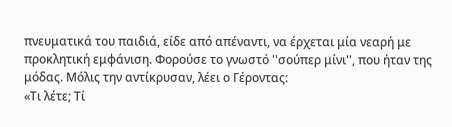πνευματικά του παιδιά, είδε από απέναντι, να έρχεται μία νεαρή με προκλητική εμφάνιση. Φορούσε το γνωστό ''σούπερ μίνι'', που ήταν της μόδας. Μόλις την αντίκρυσαν, λέει ο Γέροντας:
«Τι λέτε; Τί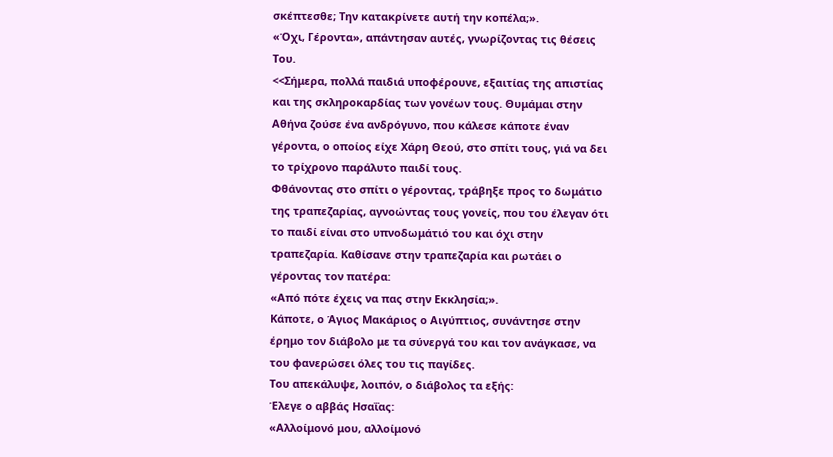σκέπτεσθε; Την κατακρίνετε αυτή την κοπέλα;».
«Όχι, Γέροντα», απάντησαν αυτές, γνωρίζοντας τις θέσεις Του.
<<Σήμερα, πολλά παιδιά υποφέρουνε, εξαιτίας της απιστίας και της σκληροκαρδίας των γονέων τους. Θυμάμαι στην Αθήνα ζούσε ένα ανδρόγυνο, που κάλεσε κάποτε έναν γέροντα, ο οποίος είχε Χάρη Θεού, στο σπίτι τους, γιά να δει το τρίχρονο παράλυτο παιδί τους.
Φθάνοντας στο σπίτι ο γέροντας, τράβηξε προς το δωμάτιο της τραπεζαρίας, αγνοώντας τους γονείς, που του έλεγαν ότι το παιδί είναι στο υπνοδωμάτιό του και όχι στην τραπεζαρία. Καθίσανε στην τραπεζαρία και ρωτάει ο γέροντας τον πατέρα:
«Από πότε έχεις να πας στην Εκκλησία;».
Κάποτε, ο Άγιος Μακάριος ο Αιγύπτιος, συνάντησε στην έρημο τον διάβολο με τα σύνεργά του και τον ανάγκασε, να του φανερώσει όλες του τις παγίδες.
Του απεκάλυψε, λοιπόν, ο διάβολος τα εξής:
Έλεγε ο αββάς Ησαΐας:
«Αλλοίμονό μου, αλλοίμονό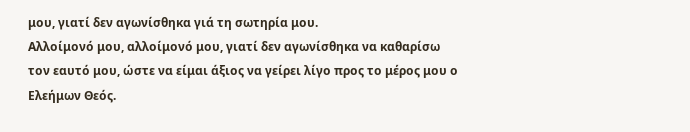μου, γιατί δεν αγωνίσθηκα γιά τη σωτηρία μου.
Αλλοίμονό μου, αλλοίμονό μου, γιατί δεν αγωνίσθηκα να καθαρίσω τον εαυτό μου, ώστε να είμαι άξιος να γείρει λίγο προς το μέρος μου ο Ελεήμων Θεός.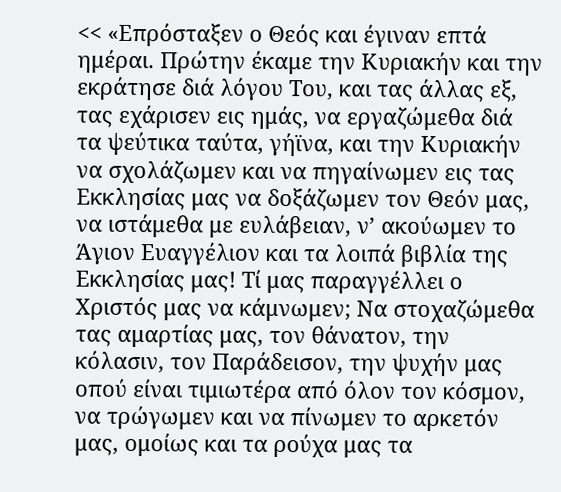<< «Επρόσταξεν ο Θεός και έγιναν επτά ημέραι. Πρώτην έκαμε την Κυριακήν και την εκράτησε διά λόγου Του, και τας άλλας εξ, τας εχάρισεν εις ημάς, να εργαζώμεθα διά τα ψεύτικα ταύτα, γήϊνα, και την Κυριακήν να σχολάζωμεν και να πηγαίνωμεν εις τας Εκκλησίας μας να δοξάζωμεν τον Θεόν μας, να ιστάμεθα με ευλάβειαν, ν’ ακούωμεν το Άγιον Ευαγγέλιον και τα λοιπά βιβλία της Εκκλησίας μας! Τί μας παραγγέλλει ο Χριστός μας να κάμνωμεν; Να στοχαζώμεθα τας αμαρτίας μας, τον θάνατον, την κόλασιν, τον Παράδεισον, την ψυχήν μας οπού είναι τιμιωτέρα από όλον τον κόσμον, να τρώγωμεν και να πίνωμεν το αρκετόν μας, ομοίως και τα ρούχα μας τα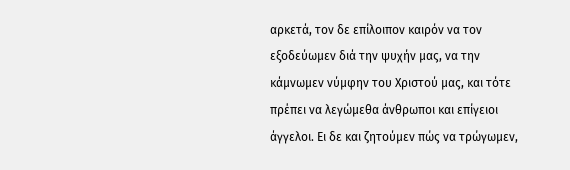αρκετά, τον δε επίλοιπον καιρόν να τον εξοδεύωμεν διά την ψυχήν μας, να την κάμνωμεν νύμφην του Χριστού μας, και τότε πρέπει να λεγώμεθα άνθρωποι και επίγειοι άγγελοι. Ει δε και ζητούμεν πώς να τρώγωμεν,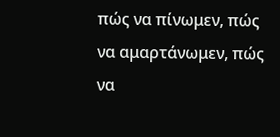πώς να πίνωμεν, πώς να αμαρτάνωμεν, πώς να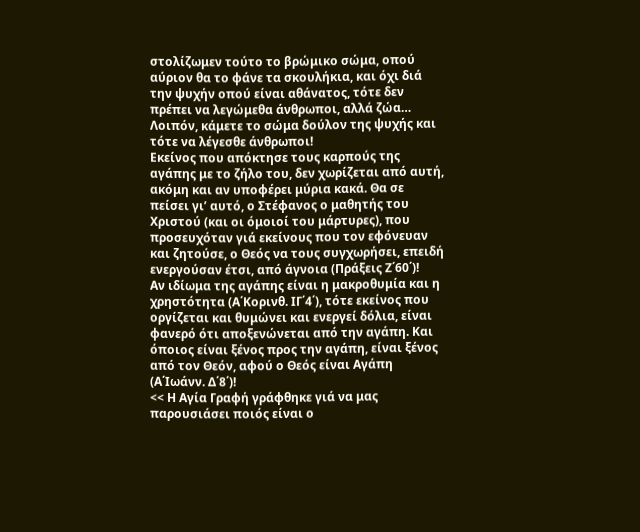στολίζωμεν τούτο το βρώμικο σώμα, οπού αύριον θα το φάνε τα σκουλήκια, και όχι διά την ψυχήν οπού είναι αθάνατος, τότε δεν πρέπει να λεγώμεθα άνθρωποι, αλλά ζώα… Λοιπόν, κάμετε το σώμα δούλον της ψυχής και τότε να λέγεσθε άνθρωποι!
Εκείνος που απόκτησε τους καρπούς της αγάπης με το ζήλο του, δεν χωρίζεται από αυτή, ακόμη και αν υποφέρει μύρια κακά. Θα σε πείσει γι’ αυτό, ο Στέφανος ο μαθητής του Χριστού (και οι όμοιοί του μάρτυρες), που προσευχόταν γιά εκείνους που τον εφόνευαν και ζητούσε, ο Θεός να τους συγχωρήσει, επειδή ενεργούσαν έτσι, από άγνοια (Πράξεις Ζ΄60΄)!
Αν ιδίωμα της αγάπης είναι η μακροθυμία και η χρηστότητα (Α΄Κορινθ. ΙΓ΄4΄), τότε εκείνος που οργίζεται και θυμώνει και ενεργεί δόλια, είναι φανερό ότι αποξενώνεται από την αγάπη. Και όποιος είναι ξένος προς την αγάπη, είναι ξένος από τον Θεόν, αφού ο Θεός είναι Αγάπη (Α΄Ιωάνν. Δ΄8΄)!
<< Η Αγία Γραφή γράφθηκε γιά να μας παρουσιάσει ποιός είναι ο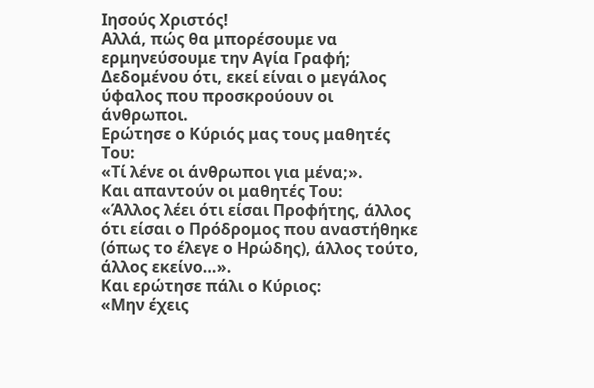Ιησούς Χριστός!
Αλλά, πώς θα μπορέσουμε να ερμηνεύσουμε την Αγία Γραφή; Δεδομένου ότι, εκεί είναι ο μεγάλος ύφαλος που προσκρούουν οι άνθρωποι.
Ερώτησε ο Κύριός μας τους μαθητές Του:
«Τί λένε οι άνθρωποι για μένα;».
Και απαντούν οι μαθητές Του:
«Άλλος λέει ότι είσαι Προφήτης, άλλος ότι είσαι ο Πρόδρομος που αναστήθηκε (όπως το έλεγε ο Ηρώδης), άλλος τούτο, άλλος εκείνο…».
Και ερώτησε πάλι ο Κύριος:
«Μην έχεις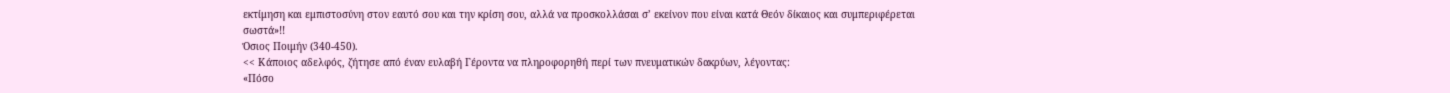εκτίμηση και εμπιστοσύνη στον εαυτό σου και την κρίση σου, αλλά να προσκολλάσαι σ’ εκείνον που είναι κατά Θεόν δίκαιος και συμπεριφέρεται σωστά»!!
Όσιος Ποιμήν (340-450).
<< Κάποιος αδελφός, ζήτησε από έναν ευλαβή Γέροντα να πληροφορηθή περί των πνευματικών δακρύων, λέγοντας:
«Πόσο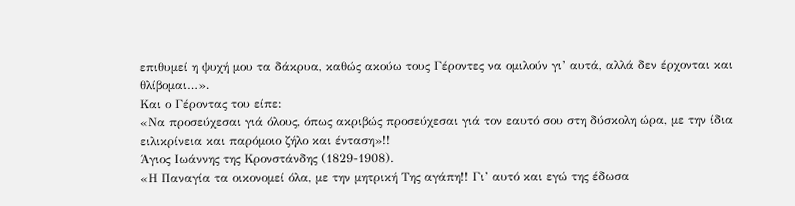επιθυμεί η ψυχή μου τα δάκρυα, καθώς ακούω τους Γέροντες να ομιλούν γι’ αυτά, αλλά δεν έρχονται και θλίβομαι…».
Και ο Γέροντας του είπε:
«Να προσεύχεσαι γιά όλους, όπως ακριβώς προσεύχεσαι γιά τον εαυτό σου στη δύσκολη ώρα, με την ίδια ειλικρίνεια και παρόμοιο ζήλο και ένταση»!!
Άγιος Ιωάννης της Κρονστάνδης (1829-1908).
«Η Παναγία τα οικονομεί όλα, με την μητρική Της αγάπη!! Γι’ αυτό και εγώ της έδωσα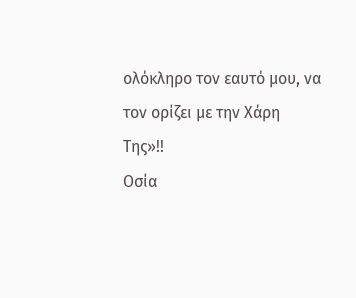ολόκληρο τον εαυτό μου, να τον ορίζει με την Χάρη Της»!!
Οσία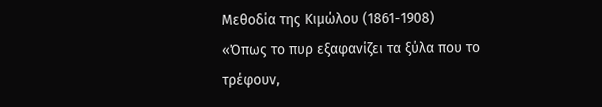Μεθοδία της Κιμώλου (1861-1908)
«Όπως το πυρ εξαφανίζει τα ξύλα που το τρέφουν,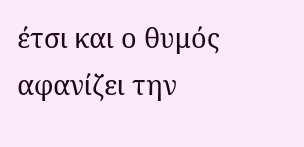έτσι και ο θυμός αφανίζει την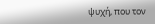ψυχή, που τον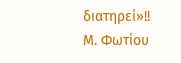διατηρεί»!!
Μ. Φωτίου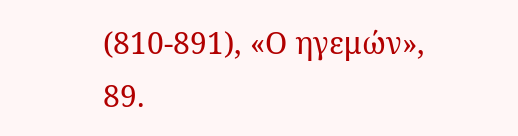(810-891), «Ο ηγεμών», 89.